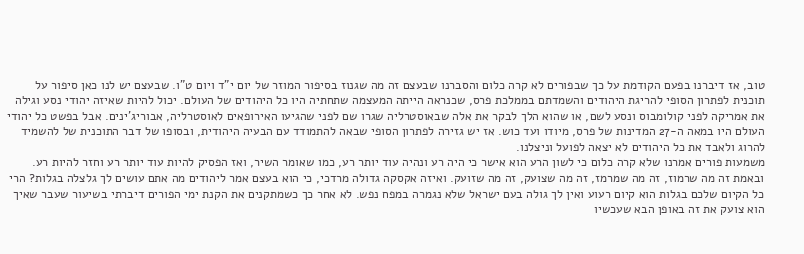טוב, אז דיברנו בפעם הקודמת על כך שבפורים לא קרה כלום והסברנו שבעצם זה מה שגנוז בסיפור המוזר של יום י"ד ויום ט"ו. שבעצם יש לנו כאן סיפור על תוכנית לפתרון הסופי להריגת היהודים והשמדתם בממלכת פרס, שכנראה הייתה המעצמה שתחתיה היו כל היהודים של העולם. יכול להיות שאיזה יהודי נסע וגילה את אמריקה לפני קולומבוס ונסע לשם, או שהוא הלך לבקר את אלה שבאוסטרליה שגרו שם לפני שהגיעו האירופאים לאוסטרליה, אבוריג'ינים. אבל בפשט כל יהודי העולם היו במאה ה-27 המדינות של פרס, מיודו ועד כוש. אז יש גזירה לפתרון הסופי שבאה להתמודד עם הבעיה היהודית, ובסופו של דבר התוכנית של להשמיד להרוג ולאבד את כל היהודים לא יצאה לפועל וניצלנו.
משמעות פורים אמרנו שלא קרה כלום כי לשון הרע הוא אישר כי היה רע ונהיה עוד יותר רע, כמו שאומר השיר, ואז הפסיק להיות עוד יותר רע וחזר להיות רע. ובאמת זה מה שרמוז, זה מה שמרמז, זה מה שצועק, זה מה שזועק. ואיזה אקסקה גדולה מרדכי, כי הוא בעצם אמר ליהודים מה אתם עושים לך גלצלה בגלות? הרי כל הקיום שלכם בגלות הוא קיום רעוע ואין לך גולה בעם ישראל שלא נגמרה במפח נפש. לא אחר כך כשמתקנים את הקנת ימי הפורים דיברתי בשיעור שעבר שאיך הוא צועק את זה באופן הבא שעכשיו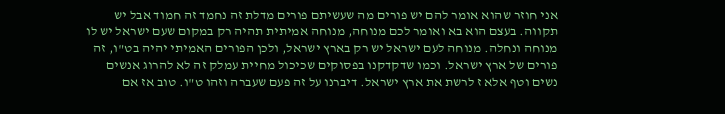אני חוזר שהוא אומר להם יש פורים מה שעשיתם פורים מדלת זה נחמד זה חמוד אבל יש תקווה. בעצם הוא בא ואומר לכם מנוחה, מנוחה אמיתית תהיה רק במקום שעם ישראל יש לו מנוחה ונחלה. מנוחה לעם ישראל יש רק בארץ ישראל, ולכן הפורים האמיתי יהיה בט"ו, זה פורים של ארץ ישראל. וכמו שדקדקנו בפסוקים שכיכול מחיית עמלק זה לא להרוג אנשים נשים וטף אלא ז לרשת את ארץ ישראל. דיברנו על זה פעם שעברה וזהו ט"ו. טוב אז אם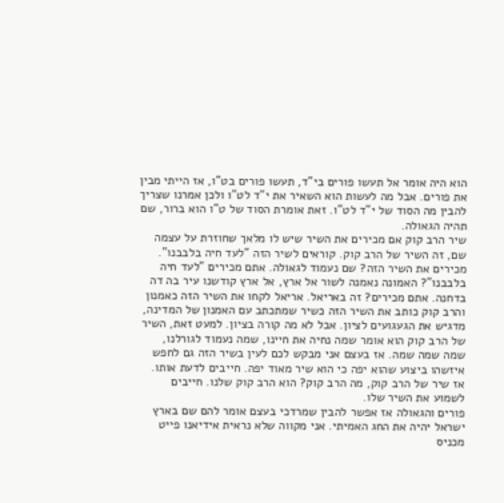הוא היה אומר אל תעשו פורים בי"ד, תעשו פורים בט"ו, אז הייתי מבין את פורים. אבל מה לעשות הוא השאיר את י"ד לט"ו ולכן אמרנו שצריך להבין מה הסוד של י"ד לט"ו. זאת אומרת הסוד של ט"ו הוא ברור, שם תהיה הגאולה.
שיר הרב קוק אם מכירים את השיר שיש לו מלאך שחוזרת על עצמה שם, זה השיר של הרב קוק. קוראים לשיר הזה "לעד חיה בלבבנו". מכירים את השיר הזה? שם נעמוד לגאולה. אתם מכירים "לעד חיה בלבבנו"? האמונה נאמנה לשור אל ארץ, אל ארץ קודשנו עיר בה דה בדחנה. אתם מכירים? זה באריאל. אריאל לקחו את השיר הזה כאמנון והרב קוק כותב את השיר הזה כשיר שמתכתב עם האמנון של המדינה, מדגיש את הגעגועים לציון. אבל לא מה קורה בציון. למעט זאת, השיר של הרב קוק הוא אומר שמה נחיה את חיינו, שמה נעמוד לגורלנו, שמה שמה שמה. אז בעצם אני מבקש לכם לעין בשיר הזה גם לחפש איזשהו ביצוע שהוא יפה כי הוא שיר מאוד יפה. חייבים לדעת אותו. אז שיר של הרב קוק, מה הרב קוק? הוא הרב קוק שלנו. חייבים לשמוע את השיר שלו.
פורים והגאולה אז אפשר להבין שמרדכי בעצם אומר להם שם בארץ ישראל יהיה את החג האמיתי. אני מקווה שלא נראית אידיאנו פייט מכניס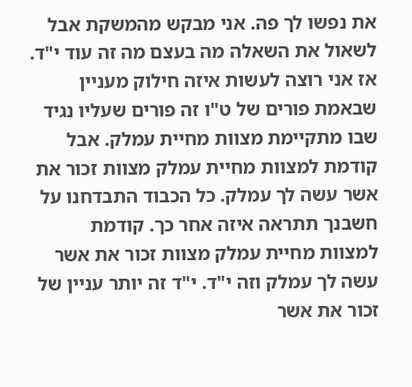את נפשו לך פה. אני מבקש מהמשקת אבל לשאול את השאלה מה בעצם מה זה עוד י"ד. אז אני רוצה לעשות איזה חילוק מעניין שבאמת פורים של ט"ו זה פורים שעליו נגיד שבו מתקיימת מצוות מחיית עמלק. אבל קודמת למצוות מחיית עמלק מצוות זכור את אשר עשה לך עמלק. כל הכבוד התבדחנו על חשבנך תתראה איזה אחר כך. קודמת למצוות מחיית עמלק מצוות זכור את אשר עשה לך עמלק וזה י"ד. י"ד זה יותר עניין של זכור את אשר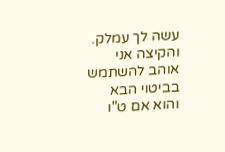עשה לך עמלק. והקיצה אני אוהב להשתמש בביטוי הבא והוא אם ט"ו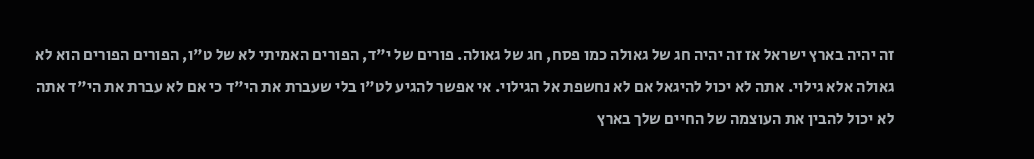זה יהיה בארץ ישראל אז זה יהיה חג של גאולה כמו פסח, חג של גאולה. פורים של י"ד, הפורים האמיתי לא של ט"ו, הפורים הפורים הוא לא גאולה אלא גילוי. אתה לא יכול להיגאל אם לא נחשפת אל הגילוי. אי אפשר להגיע לט"ו בלי שעברת את הי"ד כי אם לא עברת את הי"ד אתה לא יכול להבין את העוצמה של החיים שלך בארץ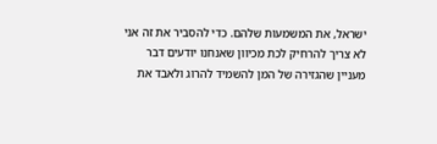ישראל, את המשמעות שלהם. כדי להסביר את זה אני לא צריך להרחיק לכת מכיוון שאנחנו יודעים דבר מעניין שהגזירה של המן להשמיד להרוג ולאבד את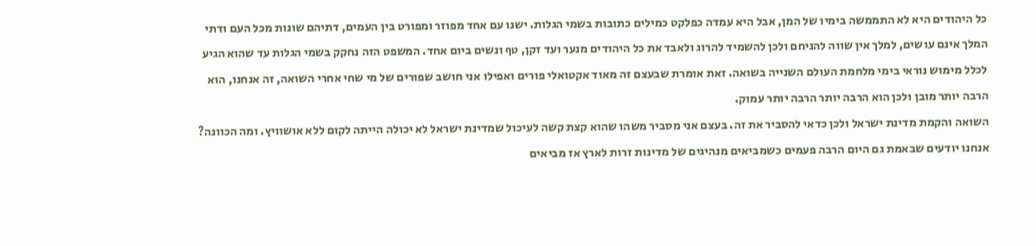כל היהודים היא לא התממשה בימיו של המן, אבל היא עמדה כפלקט כמילים כתובות בשמי הגלות. ישנו עם אחד מפוזר ומפורט בין העמים, דתיהם שונות מכל העם ודתי המלך אינם עושים, למלך אין שווה להניחם ולכן להשמיד להרוג ולאבד את כל היהודים מנער ועד זקן, טף ונשים ביום אחד. המשפט הזה נחקק בשמי הגלות עד שהוא הגיע לכלל מימוש נוראי בימי מלחמת העולם השנייה בשואה. זאת אומרת שבעצם זה מאוד אקטואלי פורים ואפילו אני חושב שפורים של מי שחי אחרי השואה, זה אנחנו, הוא הרבה יותר מובן ולכן הוא הרבה יותר הרבה יותר עמוק.
השואה והקמת מדינת ישראל ולכן כדאי להסביר את זה. בעצם אני מסביר משהו שהוא קצת קשה לעיכול שמדינת ישראל לא יכולה הייתה לקום ללא אושוויץ. ומה הכוונה? אנחנו יודעים שבאמת גם היום הרבה פעמים כשמביאים מנהיגים של מדינות זרות לארץ אז מביאים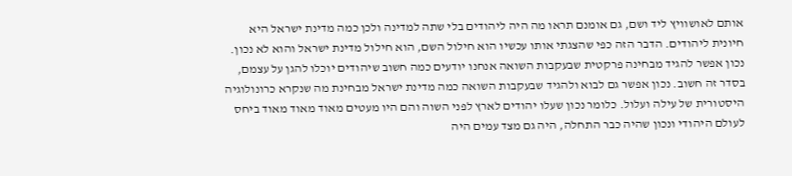אותם לאושוויץ ליד ושם, גם אומנם תראו מה היה ליהודים בלי שתה למדינה ולכן כמה מדינת ישראל היא חיונית ליהודים. הדבר הזה כפי שהצגתי אותו עכשיו הוא חילול השם, הוא חילול מדינת ישראל והוא לא נכון. נכון אפשר להגיד מבחינה פרקטית שבעקבות השואה אנחנו יודעים כמה חשוב שיהודים יוכלו להגן על עצמם, בסדר זה חשוב. נכון אפשר גם לבוא ולהגיד שבעקבות השואה כמה מדינת ישראל מבחינת מה שנקרא כרונולוגיה היסטורית של עילה ועלול. כלומר נכון שעלו יהודים לארץ לפני השוה והם היו מעטים מאוד מאוד מאוד ביחס לעולם היהודי ונכון שהיה כבר התחלה, היה גם מצד עמים היה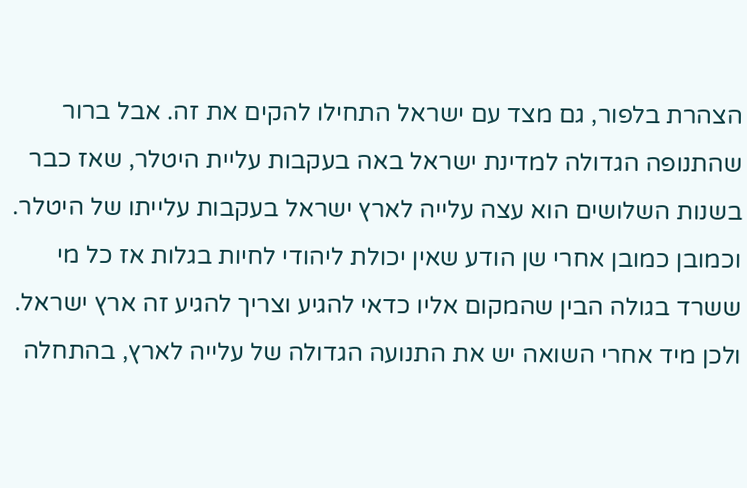הצהרת בלפור, גם מצד עם ישראל התחילו להקים את זה. אבל ברור שהתנופה הגדולה למדינת ישראל באה בעקבות עליית היטלר, שאז כבר בשנות השלושים הוא עצה עלייה לארץ ישראל בעקבות עלייתו של היטלר. וכמובן כמובן אחרי שן הודע שאין יכולת ליהודי לחיות בגלות אז כל מי ששרד בגולה הבין שהמקום אליו כדאי להגיע וצריך להגיע זה ארץ ישראל. ולכן מיד אחרי השואה יש את התנועה הגדולה של עלייה לארץ, בהתחלה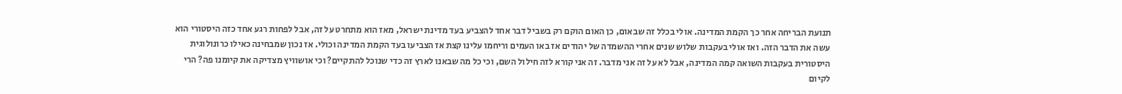תנועת הבריחה אחר כך הקמת המדינה. אולי בכלל זה שבאום, כן האום הוקם רק בשביל דבר אחד להצביע בעד מדינת ישראל, מאז הוא מתחרט על זה, אבל לפחות רגע אחד כזה היסטורי הוא עשה את הדבר הזה. ואז אולי בעקבות שלוש שנים אחרי ההשמדה של יהודים אז באו העמים וריחמו עלינו קצת אז הצביעו בעד הקמת המדינה וכולי. אז נכון שמבחינה כאילו כרונולוגית היסטורית בעקבות השואה קמה המדינה, אבל לא על זה אני מדבר. זה אני קורא לזה חילול השם, וכי כל מה שבאנו לארץ זה כדי שנוכל להתקיים? וכי אושוויץ מצדיקה את קיומנו פה? הרי לקיום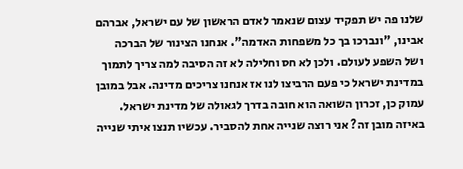שלנו פה יש תפקיד עצום שנאמר לאדם הראשון של עם ישראל, אברהם אבינו, "ונברכו בך כל משפחות האדמה". אנחנו הצינור של הברכה ושל השפע לעולם. ולכן לא חס וחלילה לא זה הסיבה למה צריך לתמוך במדינת ישראל כי פעם הרביצו לנו אז אנחנו צריכים מדינה. אבל במובן עמוק כן, זכרון השואה הוא חובה בדרך לגאולה של מדינת ישראל. באיזה מובן זה? אני רוצה שנייה אחת להסביר. עכשיו תנצו איתי שנייה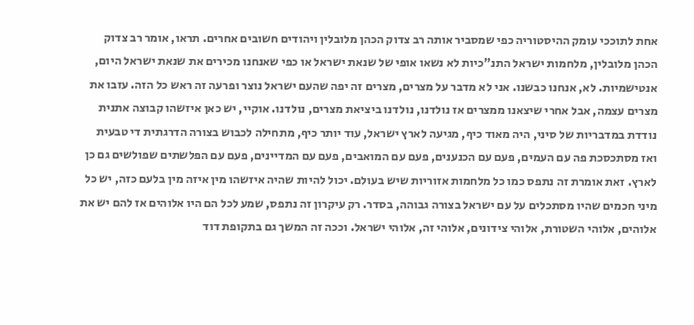אחת לתוככי עומק ההיסטוריה כפי שמסביר אותה רב צדוק הכהן מלובלין ויהודים חשובים אחרים. תראו, אומר רב צדוק הכהן מלובלין, מלחמות ישראל התנ"כיות לא נשאו אופי של שנאת ישראל או כפי שאנחנו מכירים את שנאת ישראל היום, אנטישמיות. לא, אנחנו כבשנו. אני לא מדבר על מצרים, מצרים זה יפה שהעם ישראל נוצר ופרעה זה ראש כל הזה. עזבו את מצרים עצמה, אבל אחרי שיצאנו ממצרים אז נולדנו, נולדנו ביציאת מצרים, נולדנו. אוקיי, יש כאן איזשהו קבוצה אתנית נודדת במדבריות של סיני, היה מאוד כיף, מגיעה לארץ ישראל, עוד יותר כיף, מתחילה לכבוש בצורה הדרגתית די טבעית ואז מסתכסכת פה עם העמים, פעם עם הכנענים, פעם עם המואבים, פעם עם המדיינים, פעם עם הפלשתים שפולשים גם כן לארץ. זאת אומרת זה נתפס כמו כל מלחמות אזוריות שיש בעולם. יכול להיות שהיה איזשהו מין איזה מין בלעם כזה, יש כל מיני חכמים שהיו מסתכלים על עם ישראל בצורה גבוהה, בסדר. רק עיקרון זה נתפס, שמע לכל הם היו אלוהים אז להם יש את אלוהים, אלוהי השטורת, אלוהי צידונים, אלוהי זה, אלוהי ישראל. וככה זה המשך גם בתקופת דוד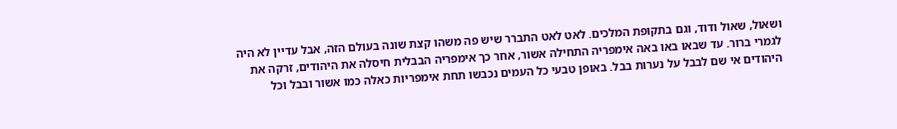ושאול, שאול ודוד, וגם בתקופת המלכים. לאט לאט התברר שיש פה משהו קצת שונה בעולם הזה, אבל עדיין לא היה לגמרי ברור. עד שבאו באו באה אימפריה התחילה אשור, אחר כך אימפריה הבבלית חיסלה את היהודים, זרקה את היהודים אי שם לבבל על נערות בבל. באופן טבעי כל העמים נכבשו תחת אימפריות כאלה כמו אשור ובבל וכל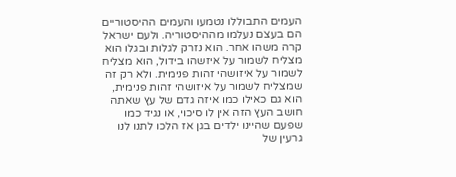העמים התבוללו נטמעו והעמים ההיסטוריים הם בעצם נעלמו מההיסטוריה. ולעם ישראל קרה משהו אחר. הוא נזרק לגלות ובגלו הוא מצליח לשמור על איזשהו בידול, הוא מצליח לשמור על איזושהי זהות פנימית. ולא רק זה שמצליח לשמור על איזושהי זהות פנימית, הוא גם כאילו כמו איזה גדם של עץ שאתה חושב העץ הזה אין לו סיכוי, או נגיד כמו שפעם שהיינו ילדים בגן אז הלכו לתנו לנו גרעין של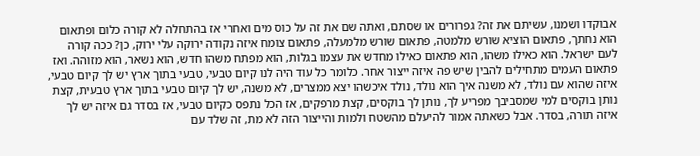אבוקדו ושמנו, עשיתם את זה? גפרורים או שסתם, ואתה שם את זה על כוס מים ואחרי אז בהתחלה לא קורה כלום ופתאום הוא נחתך, פתאום הוציא שורש מלמטה, פתאום שורש מלמעלה, פתאום צומח איזה נקודה ירוקה עלי ירוק, כן? ככה קורה לעם ישראל. הוא כאילו משהו, הוא פתאום כאילו מחדש את עצמו בגלות, הוא מפתח משהו חדש, הוא נשאר, הוא מזוהה. ואז פתאום העמים מתחילים להבין שיש פה איזה ייצור אחר. כלומר כל עוד היה לנו קיום טבעי, טבעי בתוך ארץ יש לך קיום טבעי, איזה שהוא עם נולד, לא משנה איך הוא נולד, נולד איכשהו יצא ממצרים, לא משנה, יש לך קיום טבעי בתוך ארץ טבעית, קצת נותן בוקסים למי שמסביבך מפריע לך, נותן לך בוקסים, קצת מרפקים, אז הכל נתפס כקיום טבעי, אז בסדר גם איזה יש לך איזה תורה, בסדר. אבל כשאתה אמור להיעלם מהשטח ולמות והייצור הזה לא מת, זה שלד עם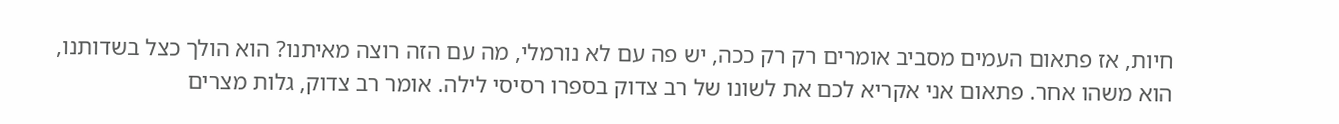חיות, אז פתאום העמים מסביב אומרים רק רק ככה, יש פה עם לא נורמלי, מה עם הזה רוצה מאיתנו? הוא הולך כצל בשדותנו, הוא משהו אחר. פתאום אני אקריא לכם את לשונו של רב צדוק בספרו רסיסי לילה. אומר רב צדוק, גלות מצרים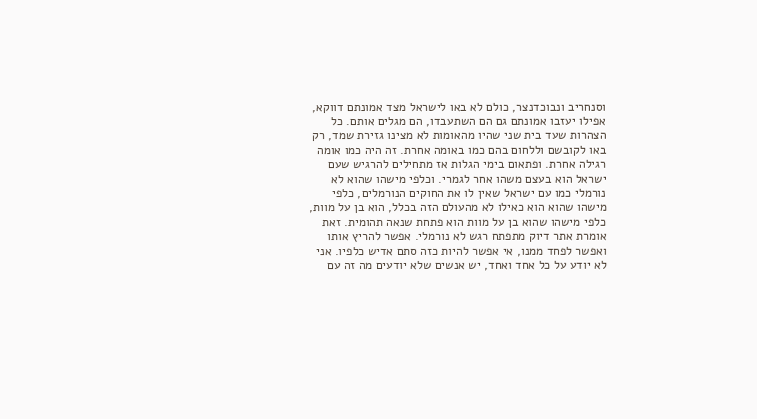וסנחריב ונבוכדנצר, כולם לא באו לישראל מצד אמונתם דווקא, אפילו יעזבו אמונתם גם הם השתעבדו, הם מגלים אותם. כל הצהרות שעד בית שני שהיו מהאומות לא מצינו גזירת שמד, רק באו לקובשם וללחום בהם כמו באומה אחרת. זה היה כמו אומה רגילה אחרת. ופתאום בימי הגלות אז מתחילים להרגיש שעם ישראל הוא בעצם משהו אחר לגמרי. וכלפי מישהו שהוא לא נורמלי כמו עם ישראל שאין לו את החוקים הנורמלים, כלפי מישהו שהוא הוא כאילו לא מהעולם הזה בכלל, הוא בן על מוות, כלפי מישהו שהוא בן על מוות הוא פתחת שנאה תהומית. זאת אומרת אתר דיוק מתפתח רגש לא נורמלי. אפשר להריץ אותו ואפשר לפחד ממנו, אי אפשר להיות כזה סתם אדיש כלפיו. אני לא יודע על כל אחד ואחד, יש אנשים שלא יודעים מה זה עם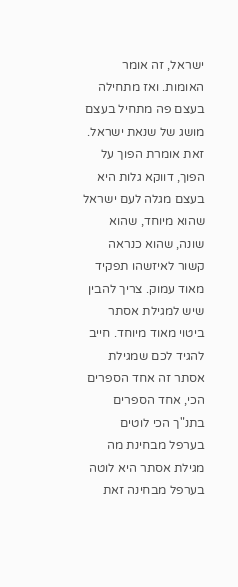ישראל, זה אומר האומות. ואז מתחילה בעצם פה מתחיל בעצם מושג של שנאת ישראל. זאת אומרת הפוך על הפוך, דווקא גלות היא בעצם מגלה לעם ישראל שהוא מיוחד, שהוא שונה, שהוא כנראה קשור לאיזשהו תפקיד מאוד עמוק. צריך להבין שיש למגילת אסתר ביטוי מאוד מיוחד. חייב להגיד לכם שמגילת אסתר זה אחד הספרים הכי, אחד הספרים בתנ"ך הכי לוטים בערפל מבחינת מה מגילת אסתר היא לוטה בערפל מבחינה זאת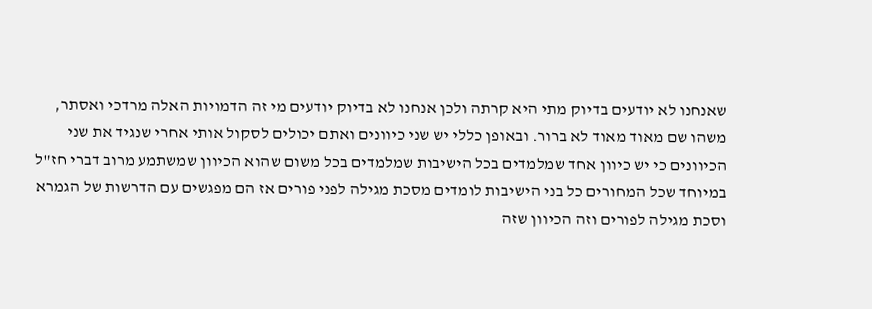שאנחנו לא יודעים בדיוק מתי היא קרתה ולכן אנחנו לא בדיוק יודעים מי זה הדמויות האלה מרדכי ואסתר, משהו שם מאוד מאוד לא ברור. ובאופן כללי יש שני כיוונים ואתם יכולים לסקול אותי אחרי שנגיד את שני הכיוונים כי יש כיוון אחד שמלמדים בכל הישיבות שמלמדים בכל משום שהוא הכיוון שמשתמע מרוב דברי חז"ל במיוחד שכל המחורים כל בני הישיבות לומדים מסכת מגילה לפני פורים אז הם מפגשים עם הדרשות של הגמרא וסכת מגילה לפורים וזה הכיוון שזה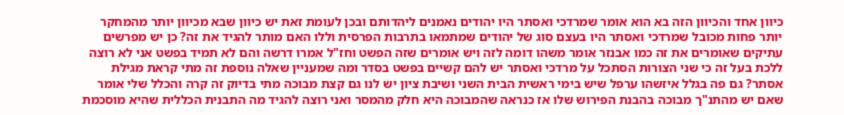כיוון אחד והכיוון הזה בא הוא אומר שמרדכי ואסתר היו יהודים נאמנים ליהדותם ובכן לעומת זאת יש כיוון שבא מכיוון יותר מהמחקר יותר פחות מכובל שמרדכי ואסתר היו בעצם סוג של יהודים שמתמאו בתרבות הפרסית וללו האם מותר להגיד את זה? כן יש מפרשים עתיקים שאומרים את זה כמו אבנזר אומר משהו דומה לזה ויש אומרים שזה הפשט וחז"ל אמרו דרשה והם לא תמיד בפשט אני לא רוצה ללכת בעל זה כי שני הצורות הסתכל על מרדכי ואסתר יש להם קשיים בפשט בסדר ומה שמעניין שאלה נוספת זה מתי קראת מגילת אסתר? גם פה בגלל איזשהו ערפל שיש בימי ראשית הבית השני ושיבת ציון יש לנו גם קצת מבוכה מתי בדיוק זה קרה והכלל שלי אומר שאם יש מהתנ"ך מבוכה בהבנת הפירוש שלו אז כנראה שהמבוכה היא חלק מהמסר ואני רוצה להגיד מה התבנית הכללית שהיא מוסכמת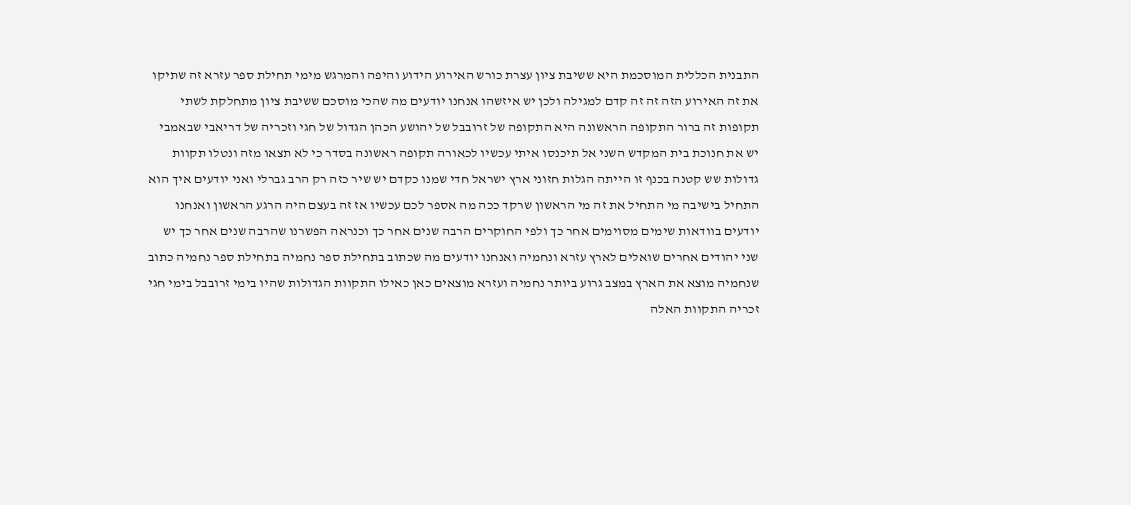התבנית הכללית המוסכמת היא ששיבת ציון עצרת כורש האירוע הידוע והיפה והמרגש מימי תחילת ספר עזרא זה שתיקו את זה האירוע הזה זה זה קדם למגילה ולכן יש איזשהו אנחנו יודעים מה שהכי מוסכם ששיבת ציון מתחלקת לשתי תקופות זה ברור התקופה הראשונה היא התקופה של זרובבל של יהושע הכהן הגדול של חגי וזכריה של דריאבי שבאמבי יש את חנוכת בית המקדש השני אל תיכנסו איתי עכשיו לכאורה תקופה ראשונה בסדר כי לא תצאו מזה ונטלו תקוות גדולות שש קטנה בכנף זו הייתה הגלות חזוני ארץ ישראל חדי שמנו כקדם יש שיר כזה רק הרב גברלי ואני יודעים איך הוא התחיל בישיבה מי התחיל את זה מי הראשון שרקד ככה מה אספר לכם עכשיו אז זה בעצם היה הרגע הראשון ואנחנו יודעים בוודאות שימים מסוימים אחר כך ולפי החוקרים הרבה שנים אחר כך וכנראה הפשרנו שהרבה שנים אחר כך יש שני יהודים אחרים שואלים לארץ עזרא ונחמיה ואנחנו יודעים מה שכתוב בתחילת ספר נחמיה בתחילת ספר נחמיה כתוב שנחמיה מוצא את הארץ במצב גרוע ביותר נחמיה ועזרא מוצאים כאן כאילו התקוות הגדולות שהיו בימי זרובבל בימי חגי זכריה התקוות האלה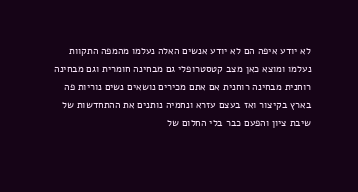לא יודע איפה הם לא יודע אנשים האלה נעלמו מהמפה התקוות נעלמו ומוצא כאן מצב קטסטרופלי גם מבחינה חומרית וגם מבחינה רוחנית מבחינה רוחנית אם אתם מכירים נושאים נשים נוריות פה בארץ בקיצור ואז בעצם עזרא ונחמיה נותנים את ההתחדשות של שיבת ציון והפעם כבר בלי החלום של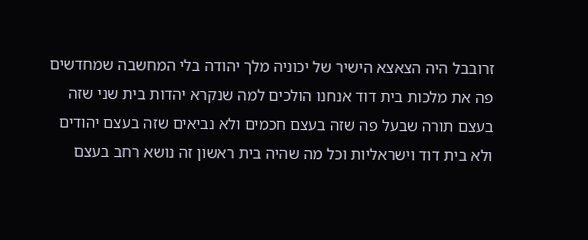זרובבל היה הצאצא הישיר של יכוניה מלך יהודה בלי המחשבה שמחדשים פה את מלכות בית דוד אנחנו הולכים למה שנקרא יהדות בית שני שזה בעצם תורה שבעל פה שזה בעצם חכמים ולא נביאים שזה בעצם יהודים ולא בית דוד וישראליות וכל מה שהיה בית ראשון זה נושא רחב בעצם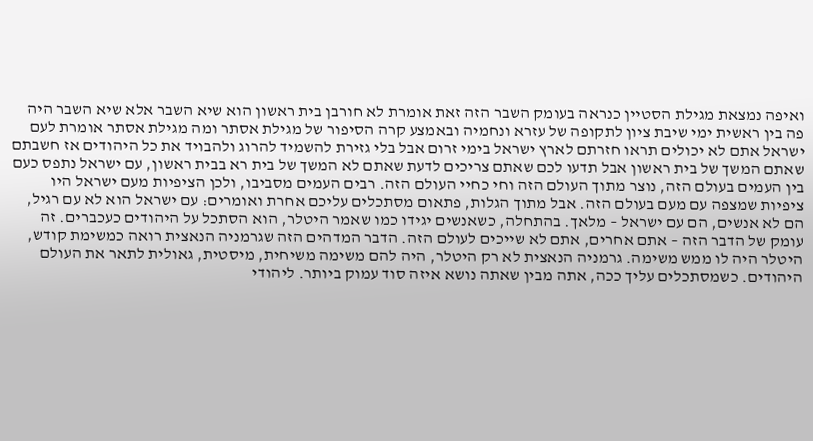ואיפה נמצאת מגילת הסטיין כנראה בעומק השבר הזה זאת אומרת לא חורבן בית ראשון הוא שיא השבר אלא שיא השבר היה פה בין ראשית ימי שיבת ציון לתקופה של עזרא ונחמיה ובאמצע קרה הסיפור של מגילת אסתר ומה מגילת אסתר אומרת לעם ישראל אתם לא יכולים תראו חזרתם לארץ ישראל בימי זרום אבל בלי גזירת להשמיד להרוג ולהבויד את כל היהודים אז חשבתם שאתם המשך של בית ראשון אבל תדעו לכם שאתם צריכים לדעת שאתם לא המשך של בית רא בבית ראשון, עם ישראל נתפס כעם בין העמים בעולם הזה, נוצר מתוך העולם הזה וחי כחיי העולם הזה. רבים העמים מסביבו, ולכן הציפיות מעם ישראל היו ציפיות שמצפה עם מעם בעולם הזה. אבל מתוך הגלות, פתאום מסתכלים עליכם אחרת ואומרים: עם ישראל הוא לא עם רגיל, הם לא אנשים, הם עם ישראל – מלאך. בהתחלה, כשאנשים יגידו כמו שאמר היטלר, הוא הסתכל על היהודים כעכברים. זה עומק של הדבר הזה – אתם אחרים, אתם לא שייכים לעולם הזה. הדבר המדהים הזה שגרמניה הנאצית רואה כמשימת קודש, היטלר היה לו ממש משימה. גרמניה הנאצית לא רק היטלר, היה להם משימה משיחית, מיסטית, גאולית לתאר את העולם היהודים. כשמסתכלים עליך ככה, אתה מבין שאתה נושא איזה סוד עמוק ביותר. ליהודי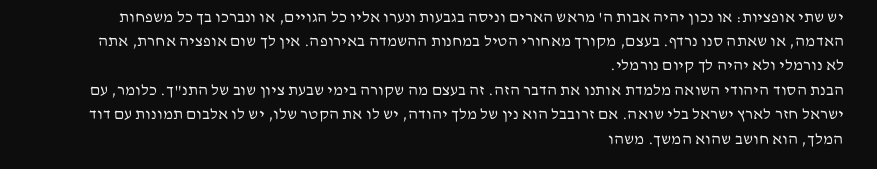יש שתי אופציות: או נכון יהיה אבות ה' מראש הארים וניסה בגבעות ונערו אליו כל הגויים, או ונברכו בך כל משפחות האדמה, או שאתה סנו נרדף. בעצם, מקורך מאחורי הטיל במחנות ההשמדה באירופה. אין לך שום אופציה אחרת, אתה לא נורמלי ולא יהיה לך קיום נורמלי.
הבנת הסוד היהודי השואה מלמדת אותנו את הדבר הזה. זה בעצם מה שקורה בימי שבעת ציון שוב של התנ"ך. כלומר, עם ישראל חזר לארץ ישראל בלי שואה. אם זרובבל הוא נין של מלך יהודה, יש לו את הקטר שלו, יש לו אלבום תמונות עם דוד המלך, הוא חושב שהוא המשך. משהו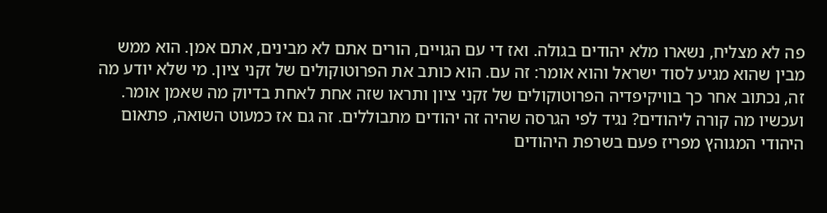פה לא מצליח, נשארו מלא יהודים בגולה. ואז די עם הגויים, הורים אתם לא מבינים, אתם אמן. הוא ממש מבין שהוא מגיע לסוד ישראל והוא אומר: זה עם. הוא כותב את הפרוטוקולים של זקני ציון. מי שלא יודע מה זה, נכתוב אחר כך בוויקיפדיה הפרוטוקולים של זקני ציון ותראו שזה אחת לאחת בדיוק מה שאמן אומר. ועכשיו מה קורה ליהודים? נגיד לפי הגרסה שהיה זה יהודים מתבוללים. זה גם אז כמעוט השואה, פתאום היהודי המגוהץ מפריז פעם בשרפת היהודים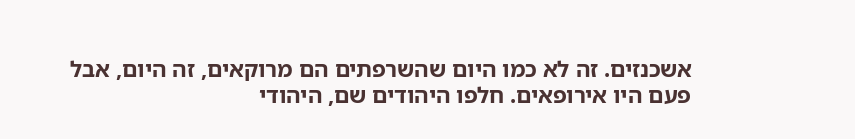אשכנזים. זה לא כמו היום שהשרפתים הם מרוקאים, זה היום, אבל פעם היו אירופאים. חלפו היהודים שם, היהודי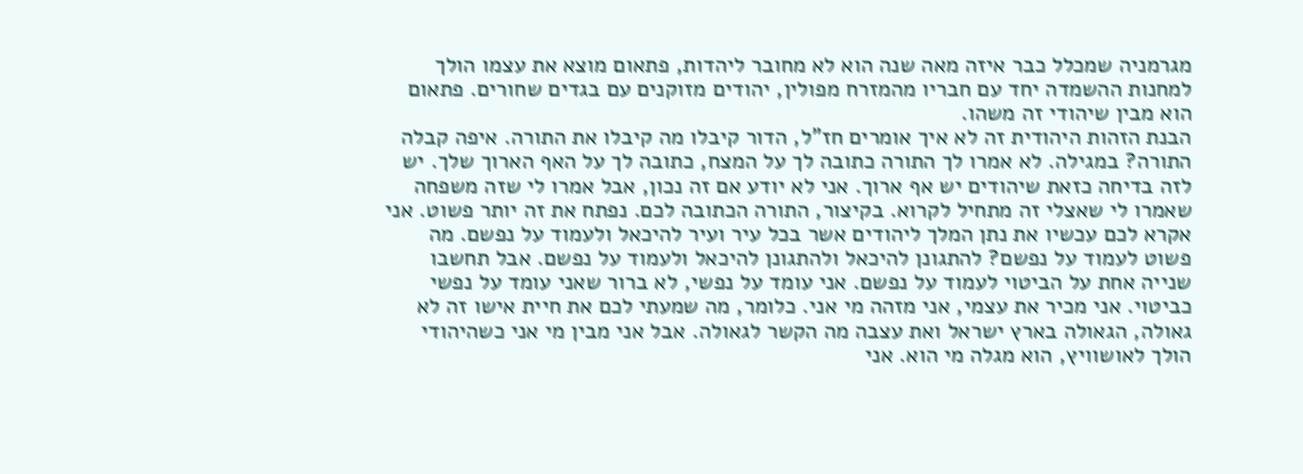מגרמניה שמכלל כבר איזה מאה שנה הוא לא מחובר ליהדות, פתאום מוצא את עצמו הולך למחנות ההשמדה יחד עם חבריו מהמזרח מפולין, יהודים מזוקנים עם בגדים שחורים. פתאום הוא מבין שיהודי זה משהו.
הבנת הזהות היהודית זה לא איך אומרים חז"ל, הדור קיבלו מה קיבלו את התורה. איפה קבלה התורה? במגילה. לא אמרו לך התורה כתובה לך על המצח, כתובה לך על האף הארוך שלך. יש לזה בדיחה כזאת שיהודים יש אף ארוך. אני לא יודע אם זה נכון, אבל אמרו לי שזה משפחה שאמרו לי שאצלי זה מתחיל לקרוא. בקיצור, התורה הכתובה לכם. נפתח את זה יותר פשוט. אני אקרא לכם עכשיו את נתן המלך ליהודים אשר בכל עיר ועיר להיכאל ולעמוד על נפשם. מה פשוט לעמוד על נפשם? להתגונן להיכאל ולהתגונן להיכאל ולעמוד על נפשם. אבל תחשבו שנייה אחת על הביטוי לעמוד על נפשם. אני עומד על נפשי, לא ברור שאני עומד על נפשי כביטוי. אני מכיר את עצמי, אני מזהה מי אני. כלומר, מה שמעתי לכם את חיית אישו זה לא גאולה, הגאולה בארץ ישראל ואת עצבה מה הקשר לגאולה. אבל אני מבין מי אני כשהיהודי הולך לאושוויץ, הוא מגלה מי הוא. אני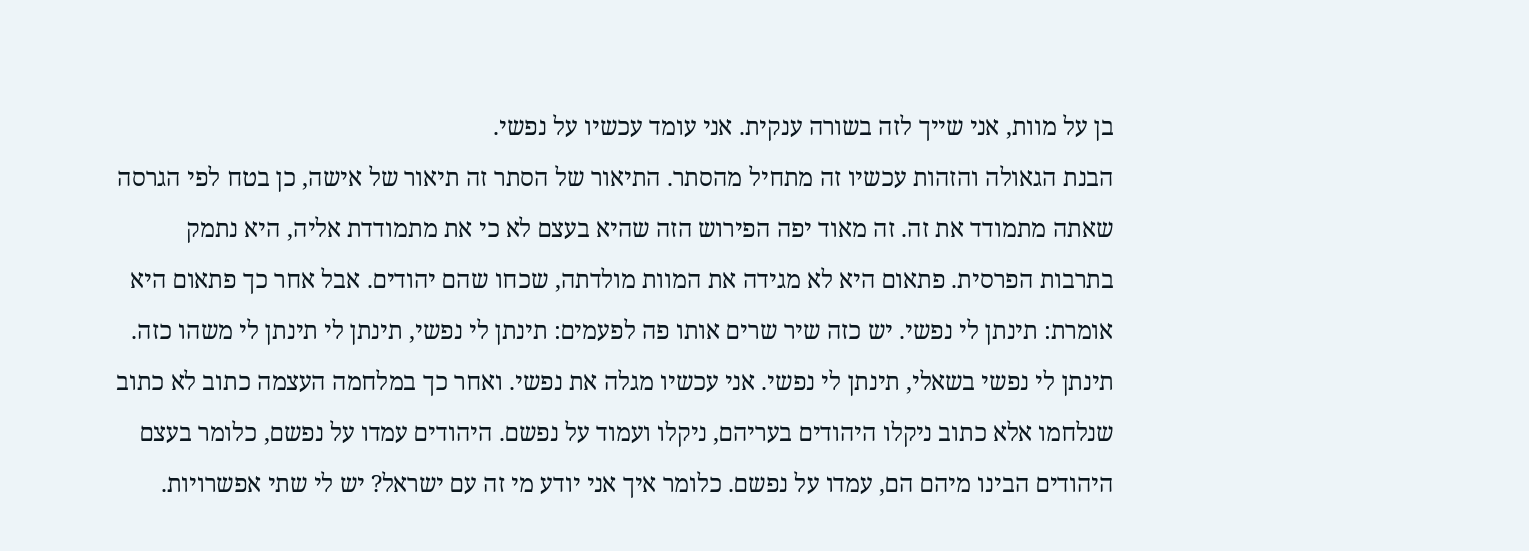בן על מוות, אני שייך לזה בשורה ענקית. אני עומד עכשיו על נפשי.
הבנת הגאולה והזהות עכשיו זה מתחיל מהסתר. התיאור של הסתר זה תיאור של אישה, כן בטח לפי הגרסה שאתה מתמודד את זה. זה מאוד יפה הפירוש הזה שהיא בעצם לא כי את מתמודדת אליה, היא נתמק בתרבות הפרסית. פתאום היא לא מגידה את המוות מולדתה, שכחו שהם יהודים. אבל אחר כך פתאום היא אומרת: תינתן לי נפשי. יש כזה שיר שרים אותו פה לפעמים: תינתן לי נפשי, תינתן לי תינתן לי משהו כזה. תינתן לי נפשי בשאלי, תינתן לי נפשי. אני עכשיו מגלה את נפשי. ואחר כך במלחמה העצמה כתוב לא כתוב שנלחמו אלא כתוב ניקלו היהודים בעריהם, ניקלו ועמוד על נפשם. היהודים עמדו על נפשם, כלומר בעצם היהודים הבינו מיהם הם, עמדו על נפשם. כלומר איך אני יודע מי זה עם ישראל? יש לי שתי אפשרויות.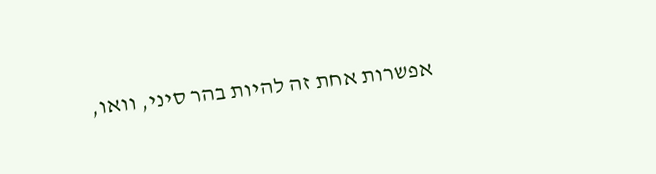אפשרות אחת זה להיות בהר סיני, וואו,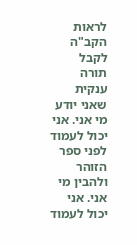לראות הקב"ה לקבל תורה ענקית שאני יודע מי אני. אני יכול לעמוד לפני ספר הזוהר ולהבין מי אני. אני יכול לעמוד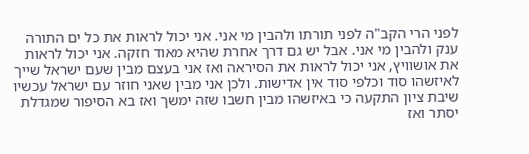לפני הרי הקב"ה לפני תורתו ולהבין מי אני. אני יכול לראות את כל ים התורה ענק ולהבין מי אני. אבל יש גם דרך אחרת שהיא מאוד חזקה. אני יכול לראות את אושוויץ, אני יכול לראות את הסיראה ואז אני בעצם מבין שעם ישראל שייך לאיזשהו סוד וכלפי סוד אין אדישות. ולכן אני מבין שאני חוזר עם ישראל עכשיו שיבת ציון התקעה כי באיזשהו מבין חשבו שזה ימשך ואז בא הסיפור שמגדלת יסתר ואז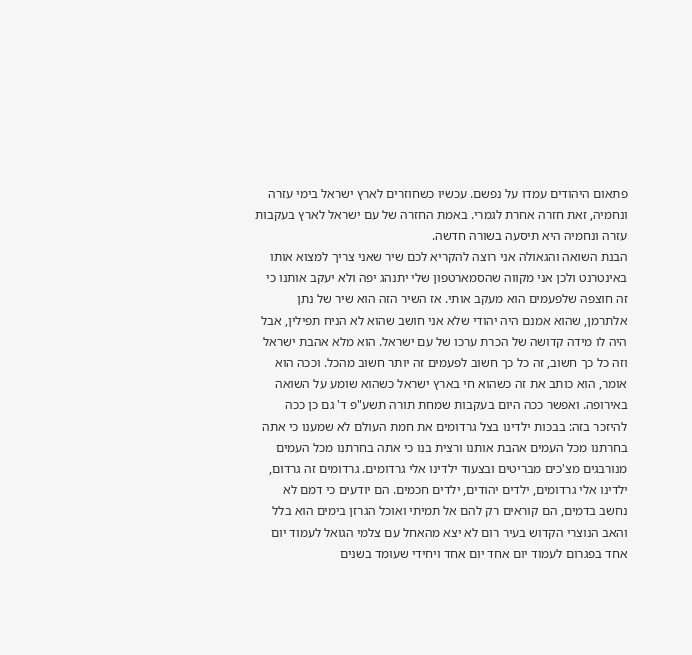פתאום היהודים עמדו על נפשם. עכשיו כשחוזרים לארץ ישראל בימי עזרה ונחמיה, זאת חזרה אחרת לגמרי. באמת החזרה של עם ישראל לארץ בעקבות עזרה ונחמיה היא תיסעה בשורה חדשה.
הבנת השואה והגאולה אני רוצה להקריא לכם שיר שאני צריך למצוא אותו באינטרנט ולכן אני מקווה שהסמארטפון שלי יתנהג יפה ולא יעקב אותנו כי זה חוצפה שלפעמים הוא מעקב אותי. אז השיר הזה הוא שיר של נתן אלתרמן, שהוא אמנם היה יהודי שלא אני חושב שהוא לא הניח תפילין, אבל היה לו מידה קדושה של הכרת ערכו של עם ישראל. הוא מלא אהבת ישראל וזה כל כך חשוב, זה כל כך חשוב לפעמים זה יותר חשוב מהכל. וככה הוא אומר, הוא כותב את זה כשהוא חי בארץ ישראל כשהוא שומע על השואה באירופה. ואפשר ככה היום בעקבות שמחת תורה תשע"פ ד' גם כן ככה להיזכר בזה: בבכות ילדינו בצל גרדומים את חמת העולם לא שמענו כי אתה בחרתנו מכל העמים אהבת אותנו ורצית בנו כי אתה בחרתנו מכל העמים מנורבגים מצ'כים מבריטים ובצעוד ילדינו אלי גרדומים. גרדומים זה גרדום, ילדינו אלי גרדומים, ילדים יהודים, ילדים חכמים. הם יודעים כי דמם לא נחשב בדמים, הם קוראים רק להם אל תמיתי ואוכל הגרזן בימים הוא בלל והאב הנוצרי הקדוש בעיר רום לא יצא מהאחל עם צלמי הגואל לעמוד יום אחד בפגרום לעמוד יום אחד יום אחד ויחידי שעומד בשנים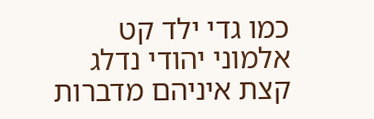כמו גדי ילד קט אלמוני יהודי נדלג קצת איניהם מדברות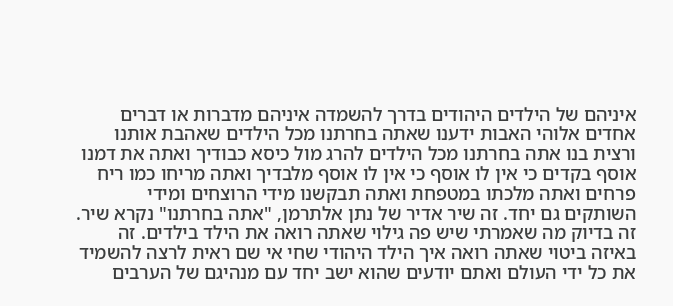איניהם של הילדים היהודים בדרך להשמדה איניהם מדברות או דברים אחדים אלוהי האבות ידענו שאתה בחרתנו מכל הילדים שאהבת אותנו ורצית בנו אתה בחרתנו מכל הילדים להרג מול כיסא כבודיך ואתה את דמנו אוסף בקדים כי אין לו אוסף כי אין לו אוסף מלבדיך ואתה מריחו כמו ריח פרחים ואתה מלכתו במטפחת ואתה תבקשנו מידי הרוצחים ומידי השותקים גם יחד. זה שיר אדיר של נתן אלתרמן, "אתה בחרתנו" נקרא שיר. זה בדיוק מה שאמרתי שיש פה גילוי שאתה רואה את הילד בילדים. זה באיזה ביטוי שאתה רואה איך הילד היהודי שחי אי שם ראית לרצה להשמיד את כל ידי העולם ואתם יודעים שהוא ישב יחד עם מנהיגם של הערבים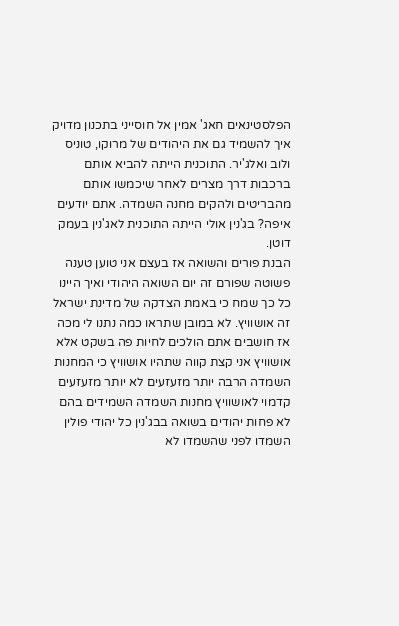הפלסטינאים חאג' אמין אל חוסייני בתכנון מדויק איך להשמיד גם את היהודים של מרוקו, טוניס ולוב ואלג'יר. התוכנית הייתה להביא אותם ברכבות דרך מצרים לאחר שיכמשו אותם מהבריטים ולהקים מחנה השמדה. אתם יודעים איפה? בג'נין אולי הייתה התוכנית לאג'נין בעמק דוטן.
הבנת פורים והשואה אז בעצם אני טוען טענה פשוטה שפורם זה יום השואה היהודי ואיך היינו כל כך שמח כי באמת הצדקה של מדינת ישראל זה אושוויץ. לא במובן שתראו כמה נתנו לי מכה אז חושבים אתם הולכים לחיות פה בשקט אלא אושוויץ אני קצת קווה שתהיו אושוויץ כי המחנות השמדה הרבה יותר מזעזעים לא יותר מזעזעים קדמוי לאושוויץ מחנות השמדה השמידים בהם לא פחות יהודים בשואה בבג'נין כל יהודי פולין השמדו לפני שהשמדו לא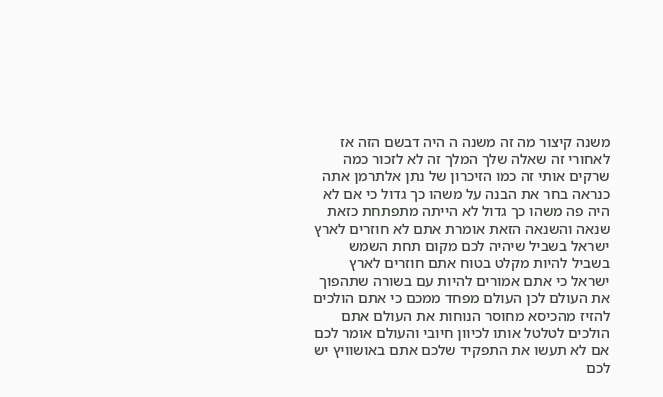משנה קיצור מה זה משנה ה היה דבשם הזה אז לאחורי זה שאלה שלך המלך זה לא לזכור כמה שרקים אותי זה כמו הזיכרון של נתן אלתרמן אתה כנראה בחר את הבנה על משהו כך גדול כי אם לא היה פה משהו כך גדול לא הייתה מתפתחת כזאת שנאה והשנאה הזאת אומרת אתם לא חוזרים לארץ ישראל בשביל שיהיה לכם מקום תחת השמש בשביל להיות מקלט בטוח אתם חוזרים לארץ ישראל כי אתם אמורים להיות עם בשורה שתהפוך את העולם לכן העולם מפחד ממכם כי אתם הולכים להזיז מהכיסא מחוסר הנוחות את העולם אתם הולכים לטלטל אותו לכיוון חיובי והעולם אומר לכם אם לא תעשו את התפקיד שלכם אתם באושוויץ יש לכם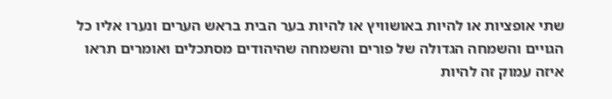שתי אופציות או להיות באושוויץ או להיות בער הבית בראש הערים ונערו אליו כל הגויים והשמחה הגדולה של פורים והשמחה שהיהודים מסתכלים ואומרים תראו איזה עמוק זה להיות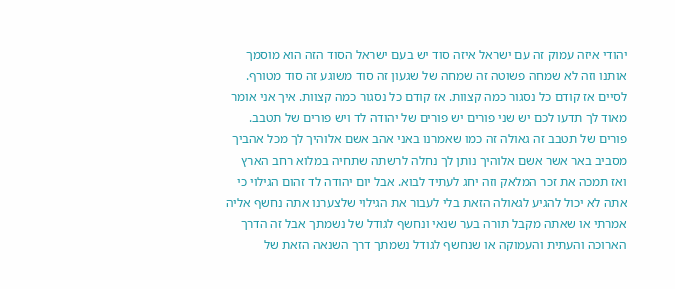יהודי איזה עמוק זה עם ישראל איזה סוד יש בעם ישראל הסוד הזה הוא מוסמך אותנו וזה לא שמחה פשוטה זה שמחה של שגעון זה סוד משוגע זה סוד מטורף. לסיים אז קודם כל נסגור כמה קצוות. אז קודם כל נסגור כמה קצוות. איך אני אומר מאוד לך תדעו לכם יש שני פורים יש פורים של יהודה לד ויש פורים של תטבב. פורים של תטבב זה גאולה זה כמו שאמרנו באני אהב אשם אלוהיך לך מכל אהביך מסביב באר אשר אשם אלוהיך נותן לך נחלה לרשתה שתחיה במלוא רחב הארץ ואז תמכה את זכר המלאק וזה יחג לעתיד לבוא. אבל יום יהודה לד זהום הגילוי כי אתה לא יכול להגיע לגאולה הזאת בלי לעבור את הגילוי שלצערנו אתה נחשף אליה אמרתי או שאתה מקבל תורה בער שנאי ונחשף לגודל של נשמתך אבל זה הדרך הארוכה והעתית והעמוקה או שנחשף לגודל נשמתך דרך השנאה הזאת של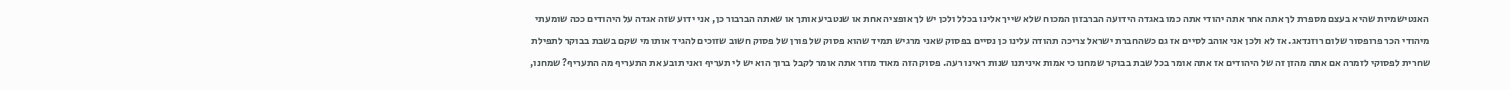האנטישמיות שהיא בעצם מספרת לך אתה אחר אתה יהודי אתה כמו באגדה הידועה הברבזון המכוח שלא שייך אלינו בכלל ולכן יש לך אופציה אחת או שנטביע אותך או שאתה הברבור כן, אני ידוע שזה אגדה על היהודים ככה שומעתי מיהודי הכר פרופסור שלום רוזנדאג. אז לא ולכן אני אוהב לסיים אז גם כשהחברת ישראל צריכה תהודה עלינו כן נסיים בפסוק שאני מרגיש תמיד שהוא פסוק של פורן של פסוק חשוב שזוכים להגיד אותו מי שקם בשבת בבוקר לתפילת שחרית לפסוקי לזמרה אם אתה מהזן זה של היהודים אז אתה אומר בכל שבת בבוקר שמחנו כי אמות איניתנו שנות ראינו רעה. פסוק הזה מאוד מוזר אתה אומר לקבל ברוך הוא יש לי תעריף ואני תובע את התעריף מה התעריף? שמחנו,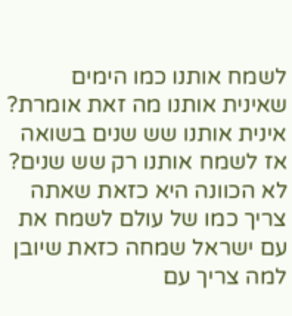לשמח אותנו כמו הימים שאינית אותנו מה זאת אומרת? אינית אותנו שש שנים בשואה אז לשמח אותנו רק שש שנים? לא הכוונה היא כזאת שאתה צריך כמו של עולם לשמח את עם ישראל שמחה כזאת שיובן למה צריך עם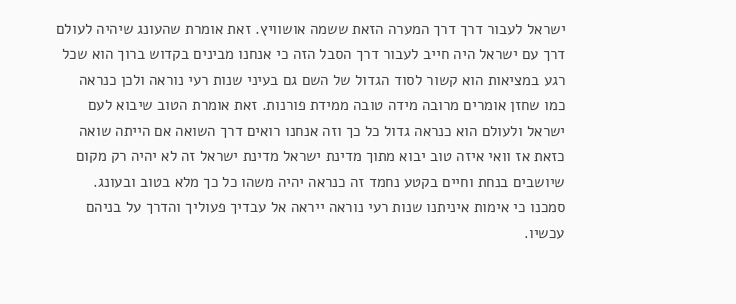ישראל לעבור דרך דרך המערה הזאת ששמה אושוויץ. זאת אומרת שהעונג שיהיה לעולם דרך עם ישראל היה חייב לעבור דרך הסבל הזה כי אנחנו מבינים בקדוש ברוך הוא שכל רגע במציאות הוא קשור לסוד הגדול של השם גם בעיני שנות רעי נוראה ולכן כנראה כמו שחזן אומרים מרובה מידה טובה ממידת פורנות. זאת אומרת הטוב שיבוא לעם ישראל ולעולם הוא כנראה גדול כל כך וזה אנחנו רואים דרך השואה אם הייתה שואה כזאת אז וואי איזה טוב יבוא מתוך מדינת ישראל מדינת ישראל זה לא יהיה רק מקום שיושבים בנחת וחיים בקטע נחמד זה כנראה יהיה משהו כל כך מלא בטוב ובעונג. סמכנו כי אימות איניתנו שנות רעי נוראה ייראה אל עבדיך פעוליך והדרך על בניהם עכשיו.